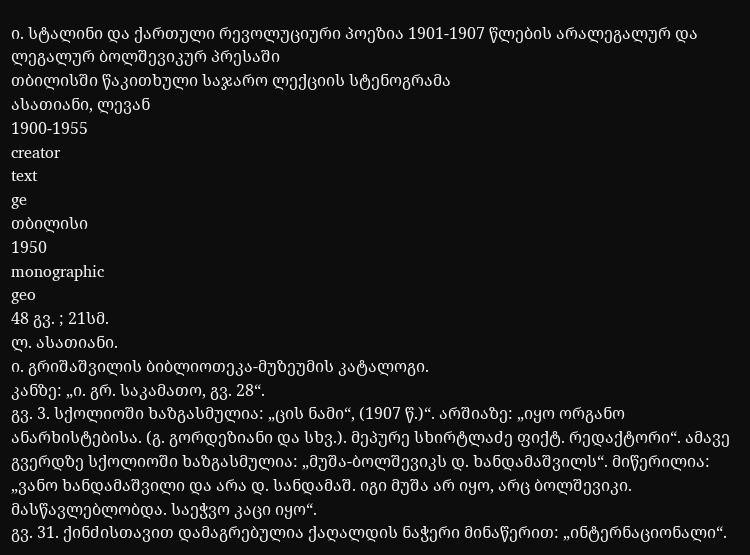ი. სტალინი და ქართული რევოლუციური პოეზია 1901-1907 წლების არალეგალურ და ლეგალურ ბოლშევიკურ პრესაში
თბილისში წაკითხული საჯარო ლექციის სტენოგრამა
ასათიანი, ლევან
1900-1955
creator
text
ge
თბილისი
1950
monographic
geo
48 გვ. ; 21სმ.
ლ. ასათიანი.
ი. გრიშაშვილის ბიბლიოთეკა-მუზეუმის კატალოგი.
კანზე: „ი. გრ. საკამათო, გვ. 28“.
გვ. 3. სქოლიოში ხაზგასმულია: „ცის ნამი“, (1907 წ.)“. არშიაზე: „იყო ორგანო ანარხისტებისა. (გ. გორდეზიანი და სხვ.). მეპურე სხირტლაძე ფიქტ. რედაქტორი“. ამავე გვერდზე სქოლიოში ხაზგასმულია: „მუშა-ბოლშევიკს დ. ხანდამაშვილს“. მიწერილია: „ვანო ხანდამაშვილი და არა დ. სანდამაშ. იგი მუშა არ იყო, არც ბოლშევიკი. მასწავლებლობდა. საეჭვო კაცი იყო“.
გვ. 31. ქინძისთავით დამაგრებულია ქაღალდის ნაჭერი მინაწერით: „ინტერნაციონალი“.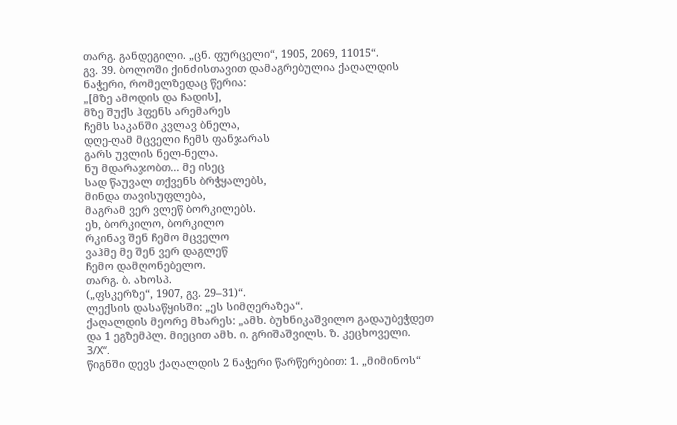თარგ. განდეგილი. „ცნ. ფურცელი“, 1905, 2069, 11015“.
გვ. 39. ბოლოში ქინძისთავით დამაგრებულია ქაღალდის ნაჭერი, რომელზედაც წერია:
„[მზე ამოდის და ჩადის],
მზე შუქს ჰფენს არემარეს
ჩემს საკანში კვლავ ბნელა,
დღე-ღამ მცველი ჩემს ფანჯარას
გარს უვლის ნელ-ნელა.
ნუ მდარაჯობთ... მე ისეც
სად წაუვალ თქვენს ბრჭყალებს,
მინდა თავისუფლება,
მაგრამ ვერ ვლეწ ბორკილებს.
ეხ, ბორკილო, ბორკილო
რკინავ შენ ჩემო მცველო
ვაჰმე მე შენ ვერ დაგლეწ
ჩემო დამღონებელო.
თარგ. ბ. ახოსპ.
(„ფსკერზე“, 1907, გვ. 29–31)“.
ლექსის დასაწყისში: „ეს სიმღერაზეა“.
ქაღალდის მეორე მხარეს: „ამხ. ბუხნიკაშვილო გადაუბეჭდეთ და 1 ეგზემპლ. მიეცით ამხ. ი. გრიშაშვილს. ზ. კეცხოველი. 3/X“.
წიგნში დევს ქაღალდის 2 ნაჭერი წარწერებით: 1. „მიმინოს“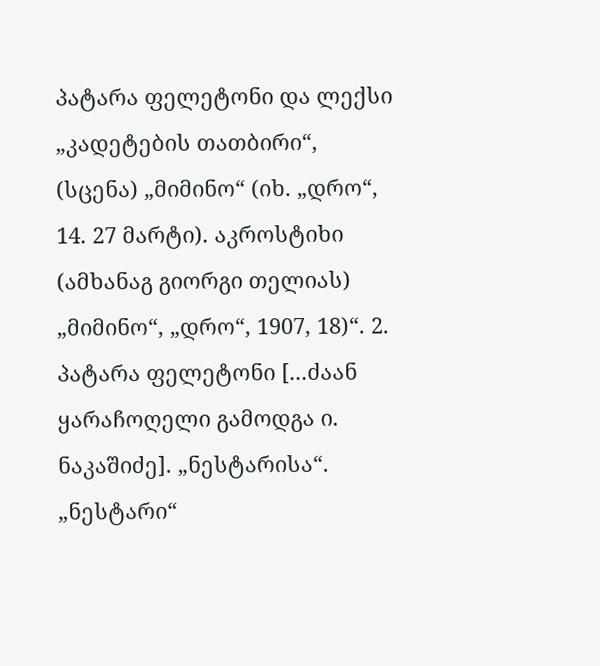პატარა ფელეტონი და ლექსი „კადეტების თათბირი“, (სცენა) „მიმინო“ (იხ. „დრო“, 14. 27 მარტი). აკროსტიხი (ამხანაგ გიორგი თელიას) „მიმინო“, „დრო“, 1907, 18)“. 2. პატარა ფელეტონი [...ძაან ყარაჩოღელი გამოდგა ი. ნაკაშიძე]. „ნესტარისა“. „ნესტარი“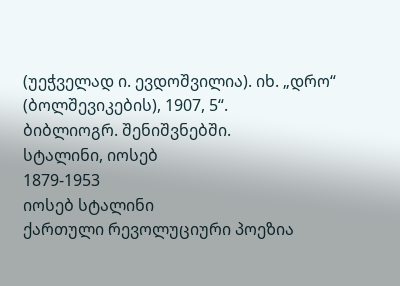(უეჭველად ი. ევდოშვილია). იხ. „დრო“ (ბოლშევიკების), 1907, 5“.
ბიბლიოგრ. შენიშვნებში.
სტალინი, იოსებ
1879-1953
იოსებ სტალინი
ქართული რევოლუციური პოეზია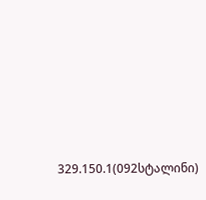329.150.1(092სტალინი)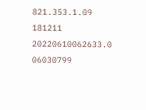821.353.1.09
181211
20220610062633.0
06030799